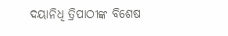ଦୟାନିଧି ତ୍ରିପାଠୀଙ୍କ ବିଶେଷ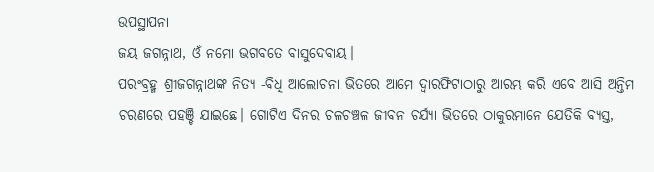ଉପସ୍ଥାପନା
ଜୟ ଜଗନ୍ନାଥ, ଓଁ ନମୋ ଭଗବତେ ବାସୁଦେବାୟ।
ପରଂବ୍ରହ୍ମ ଶ୍ରୀଜଗନ୍ନାଥଙ୍କ ନିତ୍ୟ -ବିଧି ଆଲୋଚନା ଭିତରେ ଆମେ ଦ୍ୱାରଫିଟାଠାରୁ ଆରମ୍ଭ କରି ଏବେ ଆସି ଅନ୍ତିମ ଚରଣରେ ପହଞ୍ଚି ଯାଇଛେ। ଗୋଟିଏ ଦିନର ଚଳଚଞ୍ଚଳ ଜୀବନ ଚର୍ଯ୍ୟା ଭିତରେ ଠାକୁରମାନେ ଯେତିକି ବ୍ୟସ୍ତ,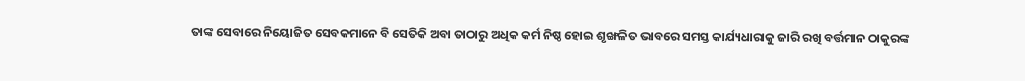ତାଙ୍କ ସେବାରେ ନିୟୋଜିତ ସେବକମାନେ ବି ସେତିକି ଅବା ତାଠାରୁ ଅଧିକ କର୍ମ ନିଷ୍ଠ ହୋଇ ଶୃଙ୍ଖଳିତ ଭାବରେ ସମସ୍ତ କାର୍ଯ୍ୟଧାରାକୁ ଜାରି ରଖି ବର୍ତ୍ତମାନ ଠାକୁରଙ୍କ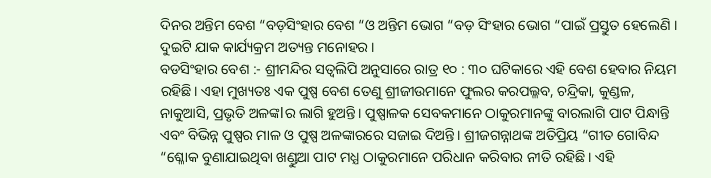ଦିନର ଅନ୍ତିମ ବେଶ “ବଡ଼ସିଂହାର ବେଶ “ଓ ଅନ୍ତିମ ଭୋଗ “ବଡ଼ ସିଂହାର ଭୋଗ “ପାଇଁ ପ୍ରସ୍ତୁତ ହେଲେଣି । ଦୁଇଟି ଯାକ କାର୍ଯ୍ୟକ୍ରମ ଅତ୍ୟନ୍ତ ମନୋହର ।
ବଡସିଂହାର ବେଶ :- ଶ୍ରୀମନ୍ଦିର ସତ୍ୱଲିପି ଅନୁସାରେ ରାତ୍ର ୧୦ : ୩୦ ଘଟିକାରେ ଏହି ବେଶ ହେବାର ନିୟମ ରହିଛି। ଏହା ମୁଖ୍ୟତଃ ଏକ ପୁଷ୍ପ ବେଶ ତେଣୁ ଶ୍ରୀଜୀଉମାନେ ଫୁଲର କରପଲ୍ଳବ, ଚନ୍ଦ୍ରିକା, କୁଣ୍ଡଳ, ନାକୁଆସି, ପ୍ରଭୃତି ଅଳଙ୍କlର ଲାଗି ହୁଅନ୍ତି। ପୁଷ୍ପାଳକ ସେବକମାନେ ଠାକୁରମାନଙ୍କୁ ବାରଲାଗି ପାଟ ପିନ୍ଧାନ୍ତି ଏବଂ ବିଭିନ୍ନ ପୁଷ୍ପର ମାଳ ଓ ପୁଷ୍ପ ଅଳଙ୍କାରରେ ସଜାଇ ଦିଅନ୍ତି। ଶ୍ରୀଜଗନ୍ନାଥଙ୍କ ଅତିପ୍ରିୟ “ଗୀତ ଗୋବିନ୍ଦ “ଶ୍ଳୋକ ବୁଣାଯାଇଥିବା ଖଣ୍ଡୁଆ ପାଟ ମଧ୍ଯ ଠାକୁରମାନେ ପରିଧାନ କରିବାର ନୀତି ରହିଛି। ଏହି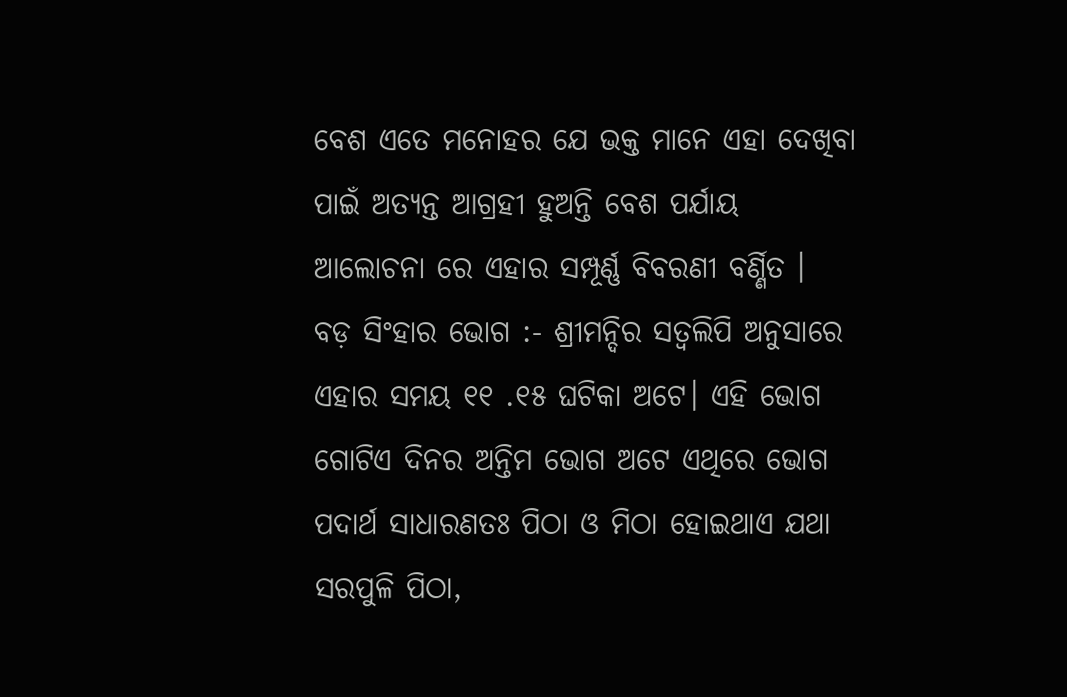ବେଶ ଏତେ ମନୋହର ଯେ ଭକ୍ତ ମାନେ ଏହା ଦେଖିବା ପାଇଁ ଅତ୍ୟନ୍ତ ଆଗ୍ରହୀ ହୁଅନ୍ତି ବେଶ ପର୍ଯାୟ ଆଲୋଚନା ରେ ଏହାର ସମ୍ପୂର୍ଣ୍ଣ ବିବରଣୀ ବର୍ଣ୍ଣିତ ।
ବଡ଼ ସିଂହାର ଭୋଗ :- ଶ୍ରୀମନ୍ଦିର ସତ୍ୱଲିପି ଅନୁସାରେ ଏହାର ସମୟ ୧୧ .୧୫ ଘଟିକା ଅଟେ। ଏହି ଭୋଗ ଗୋଟିଏ ଦିନର ଅନ୍ତିମ ଭୋଗ ଅଟେ ଏଥିରେ ଭୋଗ ପଦାର୍ଥ ସାଧାରଣତଃ ପିଠା ଓ ମିଠା ହୋଇଥାଏ ଯଥା ସରପୁଳି ପିଠା,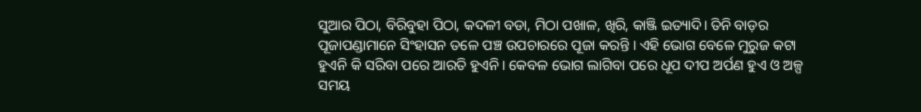ସୁଆର ପିଠା, ବିରିବୁହା ପିଠା, କଦଳୀ ବଡା, ମିଠା ପଖାଳ, ଖିରି, କାଞ୍ଜି ଇତ୍ୟାଦି। ତିନି ବାଡ଼ର ପୂଜାପଣ୍ଡାମାନେ ସିଂହାସନ ତଳେ ପଞ୍ଚ ଉପଚାରରେ ପୂଜା କରନ୍ତି । ଏହି ଭୋଗ ବେଳେ ମୁରୁଜ କଟା ହୁଏନି କି ସରିବା ପରେ ଆରତି ହୁଏନି। କେବଳ ଭୋଗ ଲାଗିବା ପରେ ଧୂପ ଦୀପ ଅର୍ପଣ ହୁଏ ଓ ଅଳ୍ପ ସମୟ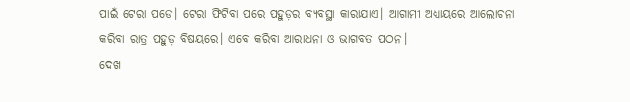ପାଇଁ ଟେରା ପଡେ। ଟେରା ଫିଟିବା ପରେ ପହୁଡ଼ର ବ୍ୟବସ୍ଥା କାରାଯାଏ। ଆଗାମୀ ଅଧ୍ୟାୟରେ ଆଲୋଚନା କରିବା ରାତ୍ର ପହୁଡ଼ ବିଷୟରେ। ଏବେ କରିବା ଆରାଧନା ଓ ଭାଗବତ ପଠନ।
ଦେଖ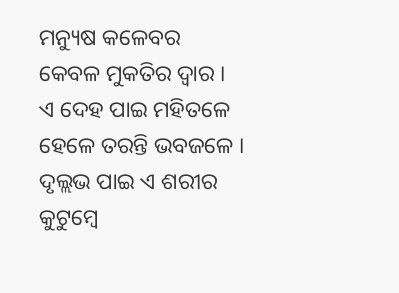ମନ୍ୟୁଷ କଳେବର
କେବଳ ମୁକତିର ଦ୍ୱାର ।
ଏ ଦେହ ପାଇ ମହିତଳେ
ହେଳେ ତରନ୍ତି ଭବଜଳେ ।
ଦୃଲ୍ଲଭ ପାଇ ଏ ଶରୀର
କୁଟୁମ୍ବେ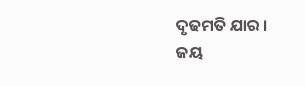ଦୃଢମତି ଯାର ।
ଜୟ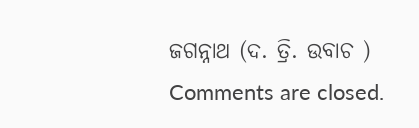ଜଗନ୍ନାଥ (ଦ. ତ୍ରି. ଉବାଚ )
Comments are closed.